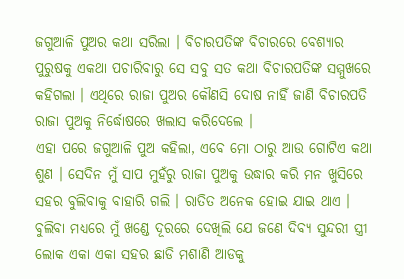ଜଗୁଆଳି ପୁଅର କଥା ସରିଲା । ବିଚାରପତିଙ୍କ ବିଚାରରେ ବେଶ୍ୟାର ପୁରୁଷକୁ ଏକଥା ପଚାରିବାରୁ ସେ ସବୁ ସତ କଥା ବିଚାରପତିଙ୍କ ସମ୍ମୁଖରେ କହିଗଲା । ଏଥିରେ ରାଜା ପୁଅର କୌଣସି ଦୋଷ ନାହିଁ ଜାଣି ବିଚାରପତି ରାଜା ପୁଅକୁ ନିର୍ଦ୍ଧୋଷରେ ଖଲାସ କରିଦେଲେ ।
ଏହା ପରେ ଜଗୁଆଳି ପୁଅ କହିଲା, ଏବେ ମୋ ଠାରୁ ଆଉ ଗୋଟିଏ କଥା ଶୁଣ । ସେଦିନ ମୁଁ ସାପ ମୁହଁରୁ ରାଜା ପୁଅକୁ ଉଦ୍ଧାର କରି ମନ ଖୁସିରେ ସହର ବୁଲିବାକୁ ବାହାରି ଗଲି । ରାତିତ ଅନେକ ହୋଇ ଯାଇ ଥାଏ । ବୁଲିବା ମଧ୍ୟରେ ମୁଁ ଖଣ୍ଡେ ଦୂରରେ ଦେଖିଲି ଯେ ଜଣେ ଦିବ୍ୟ ସୁନ୍ଦରୀ ସ୍ତ୍ରୀ ଲୋକ ଏକା ଏକା ସହର ଛାଡି ମଶାଣି ଆଡକୁ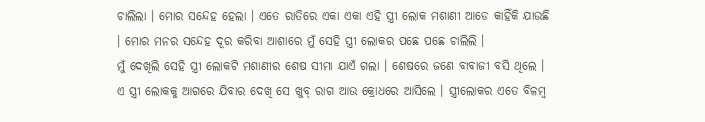ଚାଲିଲା । ମୋର ସନ୍ଦେହ ହେଲା । ଏତେ ରାତିରେ ଏକା ଏକା ଏହି ସ୍ତ୍ରୀ ଲୋକ ମଶାଣୀ ଆଡେ କାହିଁକି ଯାଉଛି । ମୋର ମନର ସନ୍ଦେହ ଦୂର କରିବା ଆଶାରେ ମୁଁ ସେହି ସ୍ତ୍ରୀ ଲୋକର ପଛେ ପଛେ ଚାଲିଲି ।
ମୁଁ ଦେଖିଲି ସେହି ସ୍ତ୍ରୀ ଲୋକଟି ମଶାଣୀର ଶେଷ ସୀମା ଯାଏଁ ଗଲା । ଶେଷରେ ଜଣେ ବାବାଜୀ ବସି ଥିଲେ । ଏ ସ୍ତ୍ରୀ ଲୋକକୁ ଆଗରେ ଯିବାର ଦେଖି ସେ ଖୁବ୍ ରାଗ ଆଉ କ୍ରୋଧରେ ଆସିଲେ । ସ୍ତ୍ରୀଲୋକର ଏତେ ବିଳମ୍ବ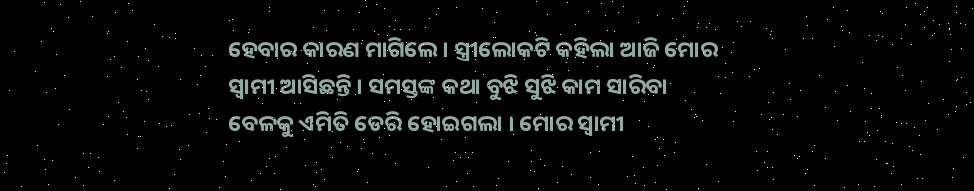ହେବାର କାରଣ ମାଗିଲେ । ସ୍ତ୍ରୀଲୋକଟି କହିଲା ଆଜି ମୋର ସ୍ୱାମୀ ଆସିଛନ୍ତି । ସମସ୍ତଙ୍କ କଥା ବୁଝି ସୁଝି କାମ ସାରିବା ବେଳକୁ ଏମିତି ଡେରି ହୋଇଗଲା । ମୋର ସ୍ୱାମୀ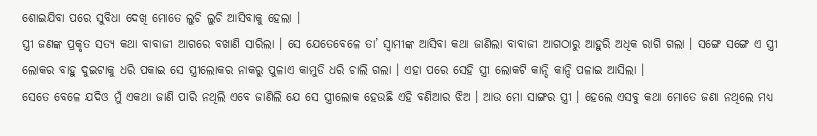ଶୋଇଯିବା ପରେ ସୁବିଧା ଦେଖି ମୋତେ ଲୁଚି ଲୁଚି ଆସିବାକୁ ହେଲା ।
ସ୍ତ୍ରୀ ଜଣଙ୍କ ପ୍ରକୃତ ସତ୍ୟ କଥା ବାବାଜୀ ଆଗରେ ବଖାଣି ସାରିଲା । ସେ ଯେତେବେଳେ ତା’ ସ୍ୱାମୀଙ୍କ ଆସିବା କଥା ଜାଣିଲା ବାବାଜୀ ଆଗଠାରୁ ଆହୁରି ଅଧିକ ରାଗି ଗଲା । ସଙ୍ଗେ ସଙ୍ଗେ ଏ ସ୍ତ୍ରୀ ଲୋକର ବାହୁ ଦୁଇଟାକୁ ଧରି ପକାଇ ସେ ସ୍ତ୍ରୀଲୋକର ନାକରୁ ପୁଳାଏ କାମୁଡି ଧରି ଚାଲି ଗଲା । ଏହା ପରେ ସେହି ସ୍ତ୍ରୀ ଲୋକଟି କାନ୍ଦି କାନ୍ଦି ପଳାଇ ଆସିଲା ।
ସେତେ ବେଳେ ଯଦିଓ ମୁଁ ଏକଥା ଜାଣି ପାରି ନଥିଲି ଏବେ ଜାଣିଲି ଯେ ସେ ସ୍ତ୍ରୀଲୋକ ହେଉଛି ଏହି ବଣିଆର ଝିଅ । ଆଉ ମୋ ସାଙ୍ଗର ସ୍ତ୍ରୀ । ହେଲେ ଏସବୁ କଥା ମୋତେ ଜଣା ନଥିଲେ ମଧ୍ୟ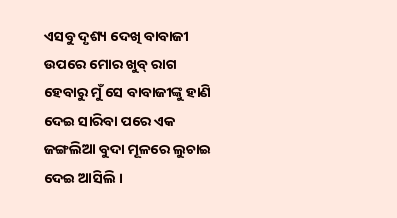ଏସବୁ ଦୃଶ୍ୟ ଦେଖି ବାବାଜୀ ଉପରେ ମୋର ଖୁବ୍ ରାଗ ହେବାରୁ ମୁଁ ସେ ବାବାଜୀଙ୍କୁ ହାଣି ଦେଇ ସାରିବା ପରେ ଏକ ଜଙ୍ଗଲିଆ ବୁଦା ମୂଳରେ ଲୁଚାଇ ଦେଇ ଆସିଲି ।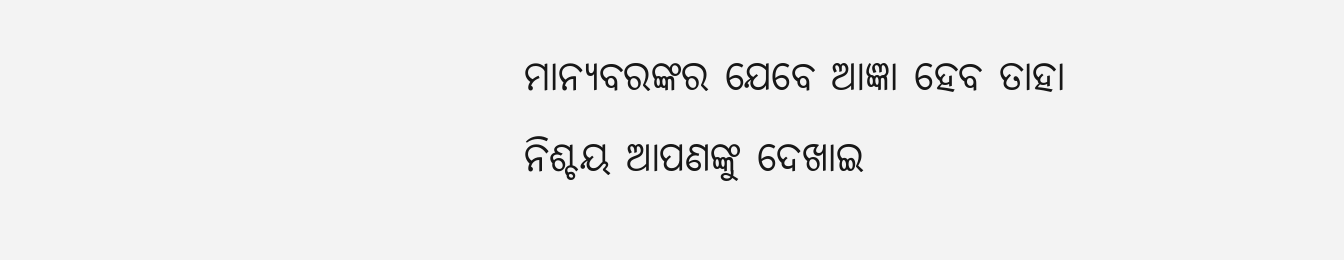ମାନ୍ୟବରଙ୍କର ଯେବେ ଆଜ୍ଞା ହେବ ତାହା ନିଶ୍ଚୟ ଆପଣଙ୍କୁ ଦେଖାଇ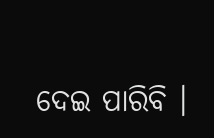ଦେଇ ପାରିବି ।